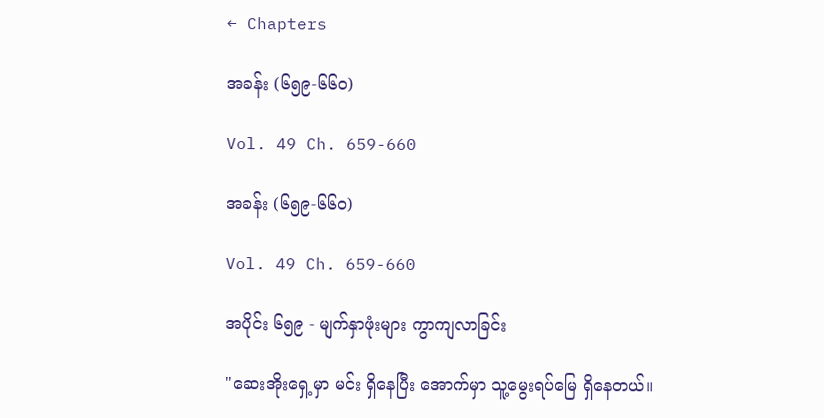← Chapters

အခန်း (၆၅၉-၆၆၀)

Vol. 49 Ch. 659-660

အခန်း (၆၅၉-၆၆၀)

Vol. 49 Ch. 659-660

အပိုင်း ၆၅၉ - မျက်နှာဖုံးများ ကွာကျလာခြင်း

"ဆေးအိုးရှေ့မှာ မင်း ရှိနေပြီး အောက်မှာ သူ့မွေးရပ်မြေ ရှိနေတယ်။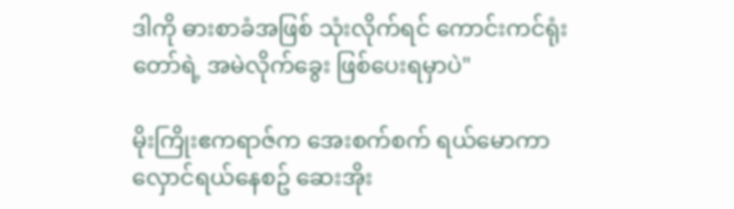ဒါကို ဓားစာခံအဖြစ် သုံးလိုက်ရင် ကောင်းကင်ရုံးတော်ရဲ့ အမဲလိုက်ခွေး ဖြစ်ပေးရမှာပဲ"

မိုးကြိုးဧကရာဇ်က အေးစက်စက် ရယ်မောကာ လှောင်ရယ်နေစဥ် ဆေးအိုး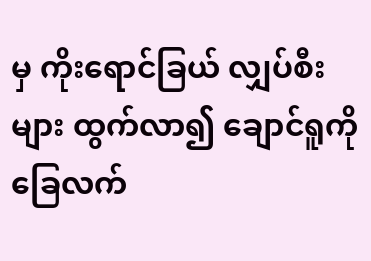မှ ကိုးရောင်ခြယ် လျှပ်စီးများ ထွက်လာ၍ ချောင်ရူကို ခြေလက်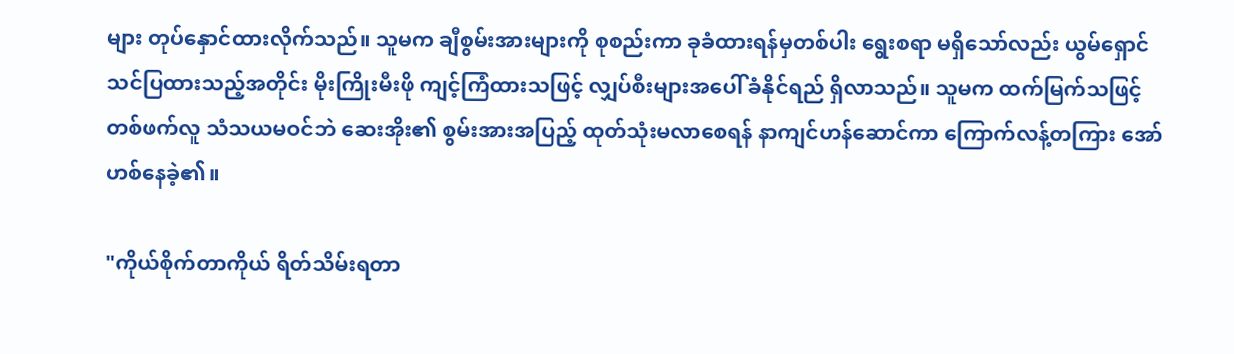များ တုပ်နှောင်ထားလိုက်သည်။ သူမက ချီစွမ်းအားများကို စုစည်းကာ ခုခံထားရန်မှတစ်ပါး ရွေးစရာ မရှိသော်လည်း ယွမ်ရှောင် သင်ပြထားသည့်အတိုင်း မိုးကြိုးမီးဖို ကျင့်ကြံထားသဖြင့် လျှပ်စီးများအပေါ် ခံနိုင်ရည် ရှိလာသည်။ သူမက ထက်မြက်သဖြင့် တစ်ဖက်လူ သံသယမဝင်ဘဲ ဆေးအိုး၏ စွမ်းအားအပြည့် ထုတ်သုံးမလာစေရန် နာကျင်ဟန်ဆောင်ကာ ကြောက်လန့်တကြား အော်ဟစ်နေခဲ့၏။

"ကိုယ်စိုက်တာကိုယ် ရိတ်သိမ်းရတာ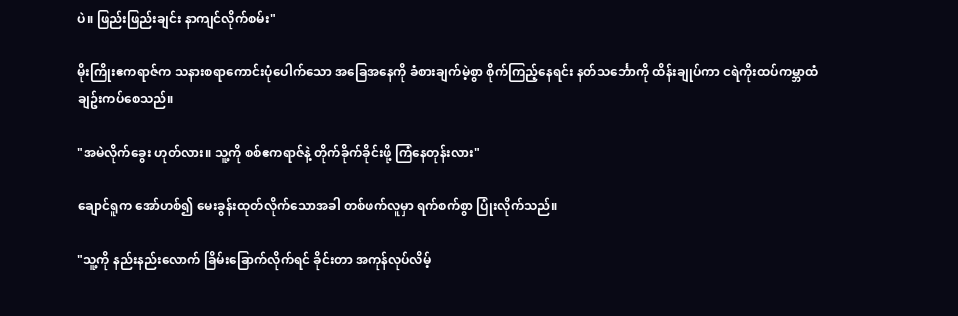ပဲ။ ဖြည်းဖြည်းချင်း နာကျင်လိုက်စမ်း"

မိုးကြိုးဧကရာဇ်က သနားစရာကောင်းပုံပေါက်သော အခြေအနေကို ခံစားချက်မဲ့စွာ စိုက်ကြည့်နေရင်း နတ်သင်္ဘောကို ထိန်းချုပ်ကာ ငရဲကိုးထပ်ကမ္ဘာထံ ချဥ်းကပ်စေသည်။

"အမဲလိုက်ခွေး ဟုတ်လား။ သူ့ကို စစ်ဧကရာဇ်နဲ့ တိုက်ခိုက်ခိုင်းဖို့ ကြံနေတုန်းလား"

ချောင်ရူက အော်ဟစ်၍ မေးခွန်းထုတ်လိုက်သောအခါ တစ်ဖက်လူမှာ ရက်စက်စွာ ပြုံးလိုက်သည်။

"သူ့ကို နည်းနည်းလောက် ခြိမ်းခြောက်လိုက်ရင် ခိုင်းတာ အကုန်လုပ်လိမ့်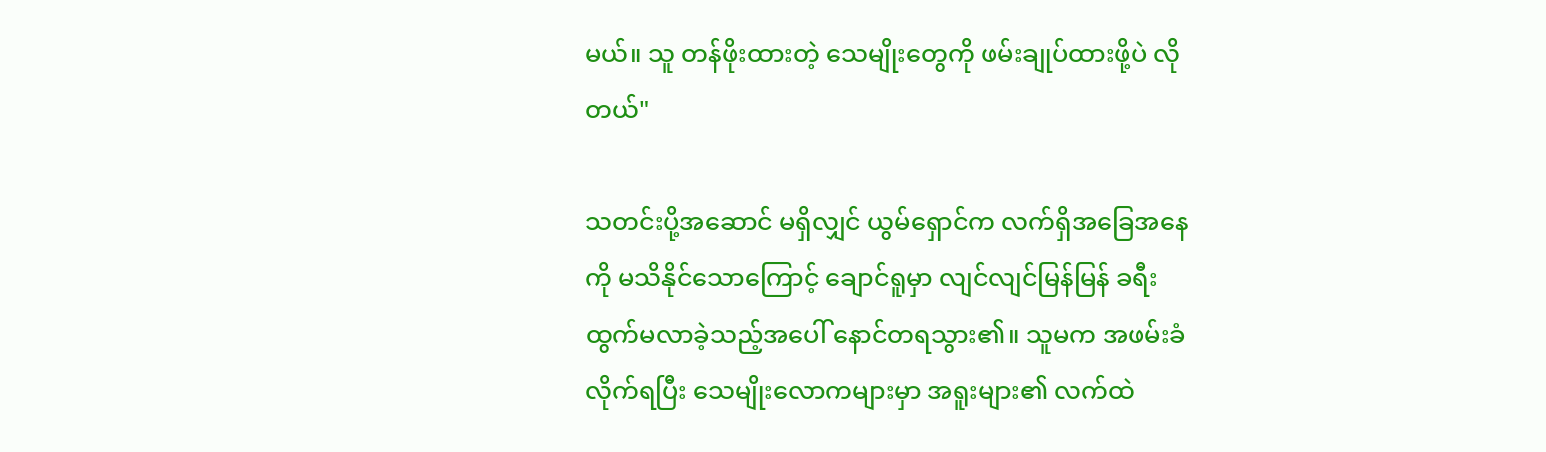မယ်။ သူ တန်ဖိုးထားတဲ့ သေမျိုးတွေကို ဖမ်းချုပ်ထားဖို့ပဲ လိုတယ်"

သတင်းပို့အဆောင် မရှိလျှင် ယွမ်ရှောင်က လက်ရှိအခြေအနေကို မသိနိုင်သောကြောင့် ချောင်ရူမှာ လျင်လျင်မြန်မြန် ခရီးထွက်မလာခဲ့သည့်အပေါ် နောင်တရသွား၏။ သူမက အဖမ်းခံလိုက်ရပြီး သေမျိုးလောကများမှာ အရူးများ၏ လက်ထဲ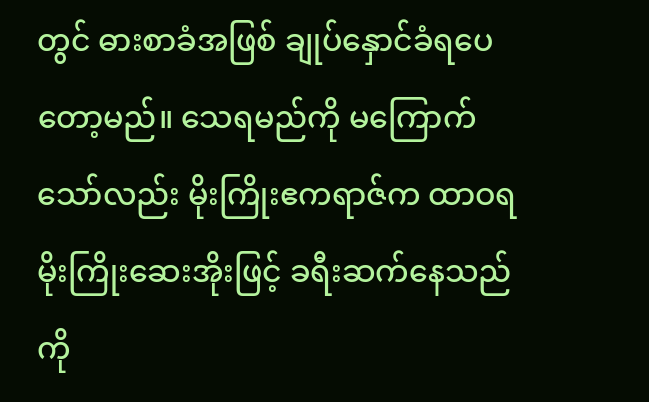တွင် ဓားစာခံအဖြစ် ချုပ်နှောင်ခံရပေတော့မည်။ သေရမည်ကို မကြောက်သော်လည်း မိုးကြိုးဧကရာဇ်က ထာဝရ မိုးကြိုးဆေးအိုးဖြင့် ခရီးဆက်နေသည်ကို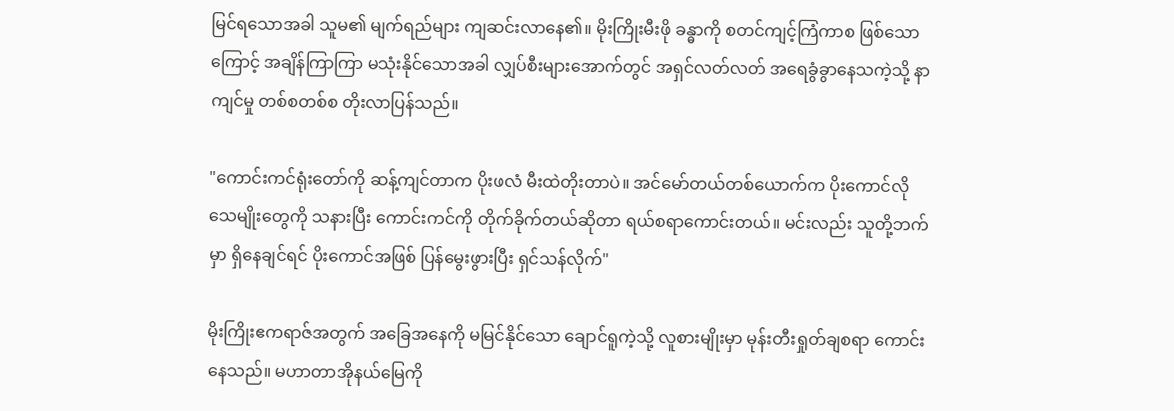မြင်ရသောအခါ သူမ၏ မျက်ရည်များ ကျဆင်းလာနေ၏။ မိုးကြိုးမီးဖို ခန္ဓာကို စတင်ကျင့်ကြံကာစ ဖြစ်သောကြောင့် အချိန်ကြာကြာ မသုံးနိုင်သောအခါ လျှပ်စီးများအောက်တွင် အရှင်လတ်လတ် အရေခွံခွာနေသကဲ့သို့ နာကျင်မှု တစ်စတစ်စ တိုးလာပြန်သည်။

"ကောင်းကင်ရုံးတော်ကို ဆန့်ကျင်တာက ပိုးဖလံ မီးထဲတိုးတာပဲ။ အင်မော်တယ်တစ်ယောက်က ပိုးကောင်လို သေမျိုးတွေကို သနားပြီး ကောင်းကင်ကို တိုက်ခိုက်တယ်ဆိုတာ ရယ်စရာကောင်းတယ်။ မင်းလည်း သူတို့ဘက်မှာ ရှိနေချင်ရင် ပိုးကောင်အဖြစ် ပြန်မွေးဖွားပြီး ရှင်သန်လိုက်"

မိုးကြိုးဧကရာဇ်အတွက် အခြေအနေကို မမြင်နိုင်သော ချောင်ရူကဲ့သို့ လူစားမျိုးမှာ မုန်းတီးရှုတ်ချစရာ ကောင်းနေသည်။ မဟာတာအိုနယ်မြေကို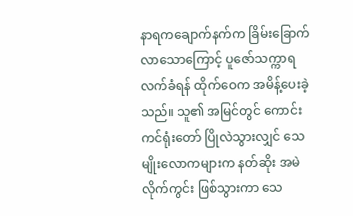နာရကချောက်နက်က ခြိမ်းခြောက်လာသောကြောင့် ပူဇော်သက္ကာရ လက်ခံရန် ထိုက်ဝေက အမိန့်ပေးခဲ့သည်။ သူ၏ အမြင်တွင် ကောင်းကင်ရုံးတော် ပြိုလဲသွားလျှင် သေမျိုးလောကများက နတ်ဆိုး အမဲလိုက်ကွင်း ဖြစ်သွားကာ သေ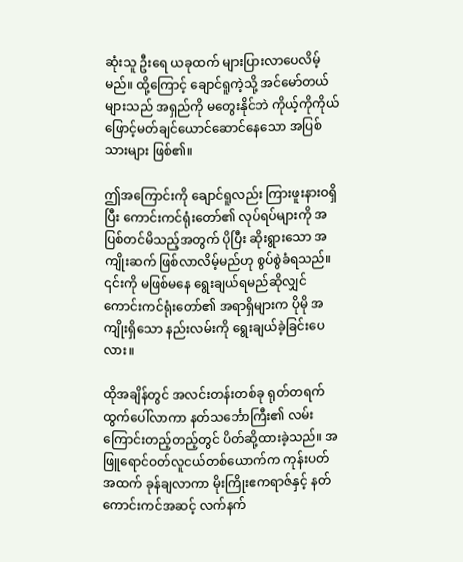ဆုံးသူ ဦးရေ ယခုထက် များပြားလာပေလိမ့်မည်။ ထို့ကြောင့် ချောင်ရူကဲ့သို့ အင်မော်တယ်များသည် အရှည်ကို မတွေးနိုင်ဘဲ ကိုယ့်ကိုကိုယ် ဖြောင့်မတ်ချင်ယောင်ဆောင်နေသော အပြစ်သားများ ဖြစ်၏။

ဤအကြောင်းကို ချောင်ရူလည်း ကြားဖူးနားဝရှိပြီး ကောင်းကင်ရုံးတော်၏ လုပ်ရပ်များကို အပြစ်တင်မိသည့်အတွက် ပိုပြီး ဆိုးရွားသော အကျိုးဆက် ဖြစ်လာလိမ့်မည်ဟု စွပ်စွဲခံရသည်။ ၎င်းကို မဖြစ်မနေ ရွေးချယ်ရမည်ဆိုလျှင် ကောင်းကင်ရုံးတော်၏ အရာရှိများက ပိုမို အကျိုးရှိသော နည်းလမ်းကို ရွေးချယ်ခဲ့ခြင်းပေလား။

ထိုအချိန်တွင် အလင်းတန်းတစ်ခု ရုတ်တရက် ထွက်ပေါ်လာကာ နတ်သင်္ဘောကြီး၏ လမ်းကြောင်းတည့်တည့်တွင် ပိတ်ဆို့ထားခဲ့သည်။ အဖြူရောင်ဝတ်လူငယ်တစ်ယောက်က ကုန်းပတ်အထက် ခုန်ချလာကာ မိုးကြိုးဧကရာဇ်နှင့် နတ်ကောင်းကင်အဆင့် လက်နက်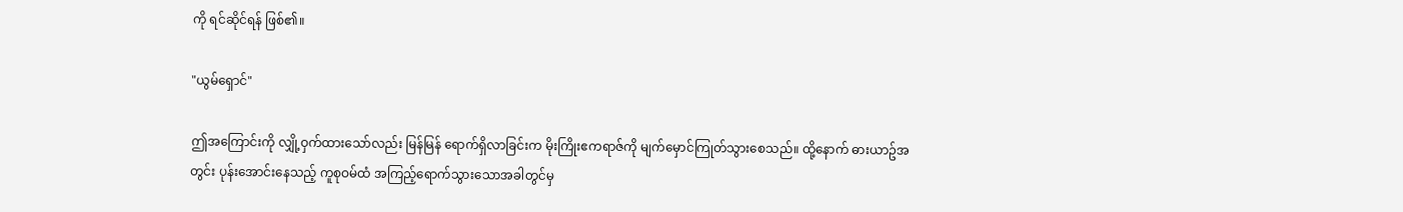ကို ရင်ဆိုင်ရန် ဖြစ်၏။

"ယွမ်ရှောင်"

ဤအကြောင်းကို လျှို့ဝှက်ထားသော်လည်း မြန်မြန် ရောက်ရှိလာခြင်းက မိုးကြိုးဧကရာဇ်ကို မျက်မှောင်ကြုတ်သွားစေသည်။ ထို့နောက် ဓားယာဥ်အတွင်း ပုန်းအောင်းနေသည့် ကူစုဝမ်ထံ အကြည့်ရောက်သွားသောအခါတွင်မှ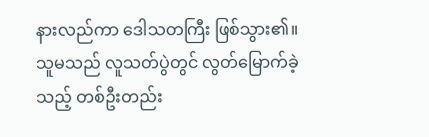နားလည်ကာ ဒေါသတကြီး ဖြစ်သွား၏။ သူမသည် လူသတ်ပွဲတွင် လွတ်မြောက်ခဲ့သည့် တစ်ဦးတည်း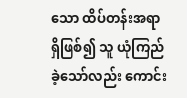သော ထိပ်တန်းအရာရှိဖြစ်၍ သူ ယုံကြည်ခဲ့သော်လည်း ကောင်း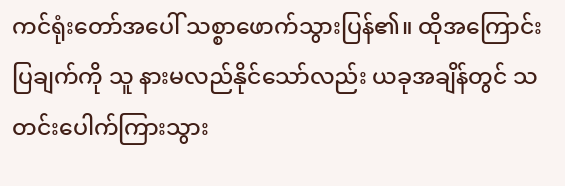ကင်ရုံးတော်အပေါ် သစ္စာဖောက်သွားပြန်၏။ ထိုအကြောင်းပြချက်ကို သူ နားမလည်နိုင်သော်လည်း ယခုအချိန်တွင် သတင်းပေါက်ကြားသွား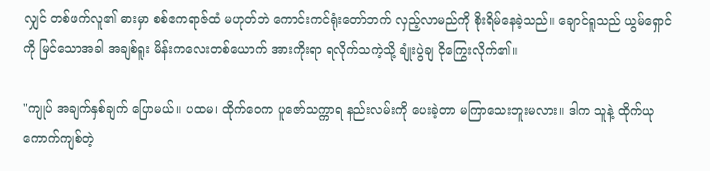လျှင် တစ်ဖက်လူ၏ ဓားမှာ စစ်ဧကရာဇ်ထံ မဟုတ်ဘဲ ကောင်းကင်ရုံးတော်ဘက် လှည့်လာမည်ကို စိုးရိမ်နေခဲ့သည်။ ချောင်ရူသည် ယွမ်ရှောင်ကို မြင်သောအခါ အချစ်ရူး မိန်းကလေးတစ်ယောက် အားကိုးရာ ရလိုက်သကဲ့သို့ ချုံးပွဲချ ငိုကြွေးလိုက်၏။

"ကျုပ် အချက်နှစ်ချက် ပြောမယ်။ ပထမ၊ ထိုက်ဝေက ပူဇော်သက္ကာရ နည်းလမ်းကို ပေးခဲ့တာ မကြာသေးဘူးမလား။ ဒါက သူနဲ့ ထိုက်ယု ကောက်ကျစ်တဲ့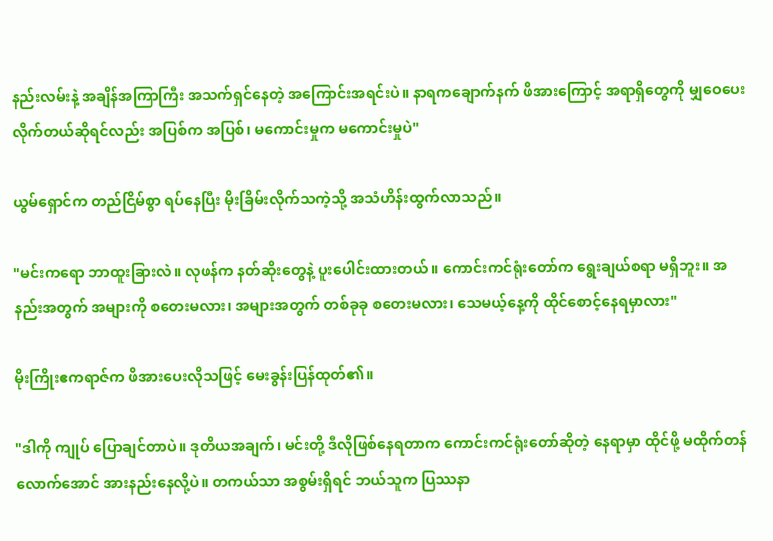နည်းလမ်းနဲ့ အချိန်အကြာကြီး အသက်ရှင်နေတဲ့ အကြောင်းအရင်းပဲ။ နာရကချောက်နက် ဖိအားကြောင့် အရာရှိတွေကို မျှဝေပေးလိုက်တယ်ဆိုရင်လည်း အပြစ်က အပြစ်၊ မကောင်းမှုက မကောင်းမှုပဲ"

ယွမ်ရှောင်က တည်ငြိမ်စွာ ရပ်နေပြီး မိုးခြိမ်းလိုက်သကဲ့သို့ အသံဟိန်းထွက်လာသည်။

"မင်းကရော ဘာထူးခြားလဲ။ လုဖန်က နတ်ဆိုးတွေနဲ့ ပူးပေါင်းထားတယ်။ ကောင်းကင်ရုံးတော်က ရွေးချယ်စရာ မရှိဘူး။ အနည်းအတွက် အများကို စတေးမလား၊ အများအတွက် တစ်ခုခု စတေးမလား၊ သေမယ့်နေ့ကို ထိုင်စောင့်နေရမှာလား"

မိုးကြိုးဧကရာဇ်က ဖိအားပေးလိုသဖြင့် မေးခွန်းပြန်ထုတ်၏။

"ဒါကို ကျုပ် ပြောချင်တာပဲ။ ဒုတိယအချက်၊ မင်းတို့ ဒီလိုဖြစ်နေရတာက ကောင်းကင်ရုံးတော်ဆိုတဲ့ နေရာမှာ ထိုင်ဖို့ မထိုက်တန်လောက်အောင် အားနည်းနေလို့ပဲ။ တကယ်သာ အစွမ်းရှိရင် ဘယ်သူက ပြဿနာ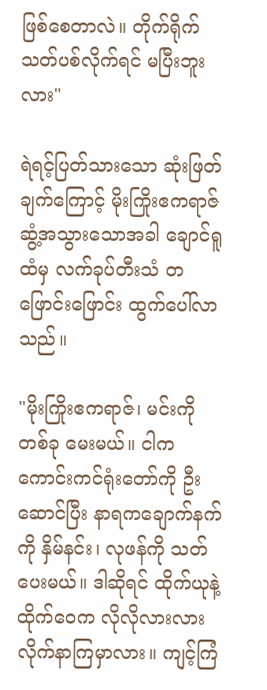ဖြစ်စေတာလဲ။ တိုက်ရိုက်သတ်ပစ်လိုက်ရင် မပြီးဘူးလား"

ရဲရင့်ပြတ်သားသော ဆုံးဖြတ်ချက်ကြောင့် မိုးကြိုးဧကရာဇ် ဆွံ့အသွားသောအခါ ချောင်ရူထံမှ လက်ခုပ်တီးသံ တဖြောင်းဖြောင်း ထွက်ပေါ်လာသည်။

"မိုးကြိုးဧကရာဇ်၊ မင်းကို တစ်ခု မေးမယ်။ ငါက ကောင်းကင်ရုံးတော်ကို ဦးဆောင်ပြီး နာရကချောက်နက်ကို နှိမ်နင်း၊ လုဖန်ကို သတ်ပေးမယ်။ ဒါဆိုရင် ထိုက်ယုနဲ့ ထိုက်ဝေက လိုလိုလားလား လိုက်နာကြမှာလား။ ကျင့်ကြံ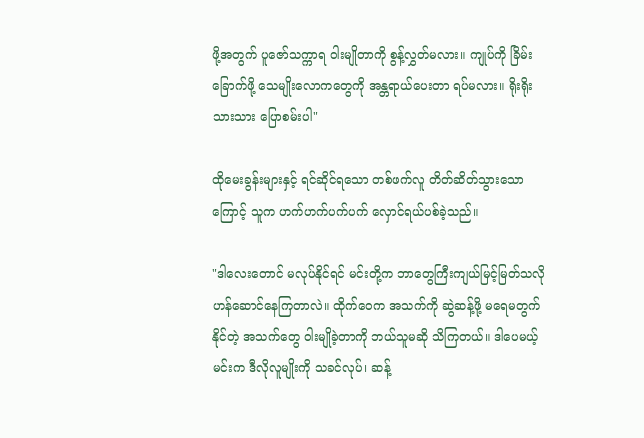ဖို့အတွက် ပူဇော်သက္ကာရ ဝါးမျိုတာကို စွန့်လွှတ်မလား။ ကျုပ်ကို ခြိမ်းခြောက်ဖို့ သေမျိုးလောကတွေကို အန္တရာယ်ပေးတာ ရပ်မလား။ ရိုးရိုးသားသား ပြောစမ်းပါ"

ထိုမေးခွန်းများနှင့် ရင်ဆိုင်ရသော တစ်ဖက်လူ တိတ်ဆိတ်သွားသောကြောင့် သူက ဟက်ဟက်ပက်ပက် လှောင်ရယ်ပစ်ခဲ့သည်။

"ဒါလေးတောင် မလုပ်နိုင်ရင် မင်းတို့က ဘာတွေကြီးကျယ်မြင့်မြတ်သလို ဟန်ဆောင်နေကြတာလဲ။ ထိုက်ဝေက အသက်ကို ဆွဲဆန့်ဖို့ မရေမတွက်နိုင်တဲ့ အသက်တွေ ဝါးမျိုခဲ့တာကို ဘယ်သူမဆို သိကြတယ်။ ဒါပေမယ့် မင်းက ဒီလိုလူမျိုးကို သခင်လုပ်၊ ဆန့်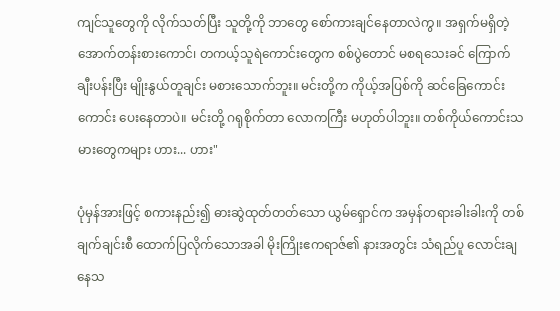ကျင်သူတွေကို လိုက်သတ်ပြီး သူတို့ကို ဘာတွေ စော်ကားချင်နေတာလဲကွ။ အရှက်မရှိတဲ့ အောက်တန်းစားကောင်၊ တကယ့်သူရဲကောင်းတွေက စစ်ပွဲတောင် မစရသေးခင် ကြောက်ချီးပန်းပြီး မျိုးနွယ်တူချင်း မစားသောက်ဘူး။ မင်းတို့က ကိုယ့်အပြစ်ကို ဆင်ခြေကောင်းကောင်း ပေးနေတာပဲ။ မင်းတို့ ဂရုစိုက်တာ လောကကြီး မဟုတ်ပါဘူး။ တစ်ကိုယ်ကောင်းသမားတွေကများ ဟား... ဟား"

ပုံမှန်အားဖြင့် စကားနည်း၍ ဓားဆွဲထုတ်တတ်သော ယွမ်ရှောင်က အမှန်တရားခါးခါးကို တစ်ချက်ချင်းစီ ထောက်ပြလိုက်သောအခါ မိုးကြိုးဧကရာဇ်၏ နားအတွင်း သံရည်ပူ လောင်းချနေသ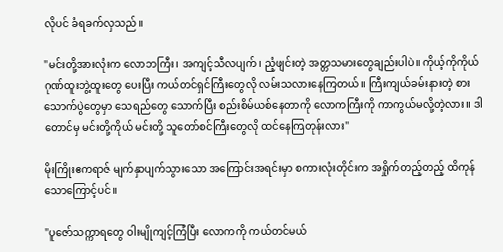လိုပင် ခံရခက်လှသည်။

"မင်းတို့အားလုံးက လောဘကြီး၊ အကျင့်သီလပျက်၊ ညံ့ဖျင်းတဲ့ အတ္တသမားတွေချည်းပါပဲ။ ကိုယ့်ကိုကိုယ် ဂုဏ်ထူးဘွဲ့ထူးတွေ ပေးပြီး ကယ်တင်ရှင်ကြီးတွေလို လမ်းသလားနေကြတယ်။ ကြီးကျယ်ခမ်းနားတဲ့ စားသောက်ပွဲတွေမှာ သေရည်တွေ သောက်ပြီး စည်းစိမ်ယစ်နေတာကို လောကကြီးကို ကာကွယ်မလို့တဲ့လား။ ဒါတောင်မှ မင်းတို့ကိုယ် မင်းတို့ သူတော်စင်ကြီးတွေလို ထင်နေကြတုန်းလား"

မိုးကြိုးဧကရာဇ် မျက်နှာပျက်သွားသော အကြောင်းအရင်းမှာ စကားလုံးတိုင်းက အရှိုက်တည့်တည့် ထိကုန်သောကြောင့်ပင်။

"ပူဇော်သက္ကာရတွေ ဝါးမျိုကျင့်ကြံပြီး လောကကို ကယ်တင်မယ်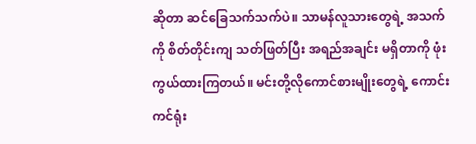ဆိုတာ ဆင်ခြေသက်သက်ပဲ။ သာမန်လူသားတွေရဲ့ အသက်ကို စိတ်တိုင်းကျ သတ်ဖြတ်ပြီး အရည်အချင်း မရှိတာကို ဖုံးကွယ်ထားကြတယ်။ မင်းတို့လိုကောင်စားမျိုးတွေရဲ့ ကောင်းကင်ရုံး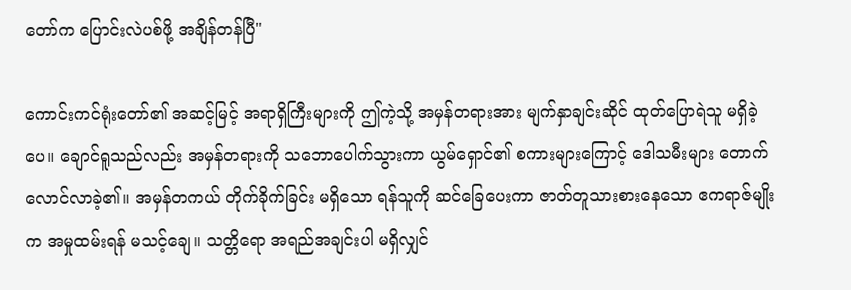တော်က ပြောင်းလဲပစ်ဖို့ အချိန်တန်ပြီ"

ကောင်းကင်ရုံးတော်၏ အဆင့်မြင့် အရာရှိကြီးများကို ဤကဲ့သို့ အမှန်တရားအား မျက်နှာချင်းဆိုင် ထုတ်ပြောရဲသူ မရှိခဲ့ပေ။ ချောင်ရူသည်လည်း အမှန်တရားကို သဘောပေါက်သွားကာ ယွမ်ရှောင်၏ စကားများကြောင့် ဒေါသမီးများ တောက်လောင်လာခဲ့၏။ အမှန်တကယ် တိုက်ခိုက်ခြင်း မရှိသော ရန်သူကို ဆင်ခြေပေးကာ ဇာတ်တူသားစားနေသော ဧကရာဇ်မျိုးက အမှုထမ်းရန် မသင့်ချေ။ သတ္တိရော အရည်အချင်းပါ မရှိလျှင်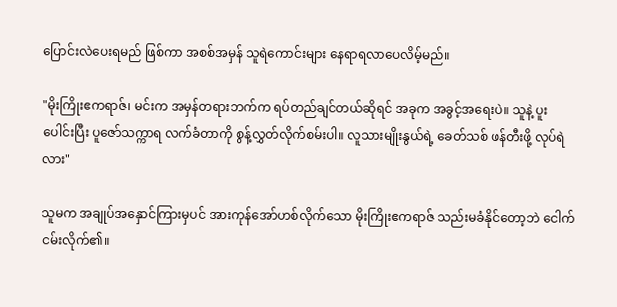ပြောင်းလဲပေးရမည် ဖြစ်ကာ အစစ်အမှန် သူရဲကောင်းများ နေရာရလာပေလိမ့်မည်။

"မိုးကြိုးဧကရာဇ်၊ မင်းက အမှန်တရားဘက်က ရပ်တည်ချင်တယ်ဆိုရင် အခုက အခွင့်အရေးပဲ။ သူနဲ့ ပူးပေါင်းပြီး ပူဇော်သက္ကာရ လက်ခံတာကို စွန့်လွှတ်လိုက်စမ်းပါ။ လူသားမျိုးနွယ်ရဲ့ ခေတ်သစ် ဖန်တီးဖို့ လုပ်ရဲလား"

သူမက အချုပ်အနှောင်ကြားမှပင် အားကုန်အော်ဟစ်လိုက်သော မိုးကြိုးဧကရာဇ် သည်းမခံနိုင်တော့ဘဲ ငေါက်ငမ်းလိုက်၏။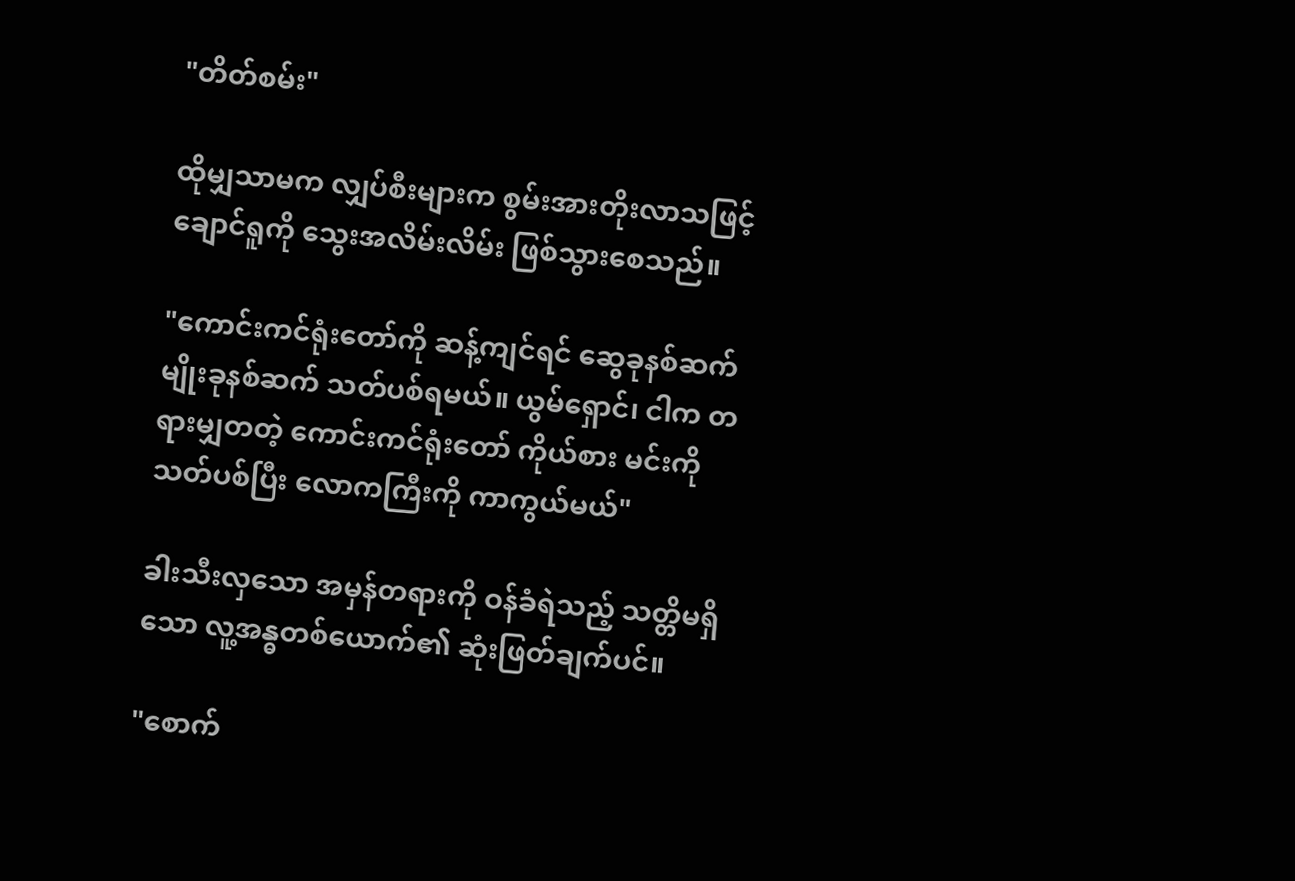"တိတ်စမ်း"

ထိုမျှသာမက လျှပ်စီးများက စွမ်းအားတိုးလာသဖြင့် ချောင်ရူကို သွေးအလိမ်းလိမ်း ဖြစ်သွားစေသည်။

"ကောင်းကင်ရုံးတော်ကို ဆန့်ကျင်ရင် ဆွေခုနစ်ဆက်မျိုးခုနစ်ဆက် သတ်ပစ်ရမယ်။ ယွမ်ရှောင်၊ ငါက တရားမျှတတဲ့ ကောင်းကင်ရုံးတော် ကိုယ်စား မင်းကို သတ်ပစ်ပြီး လောကကြီးကို ကာကွယ်မယ်"

ခါးသီးလှသော အမှန်တရားကို ဝန်ခံရဲသည့် သတ္တိမရှိသော လူ့အန္ဓတစ်ယောက်၏ ဆုံးဖြတ်ချက်ပင်။

"စောက်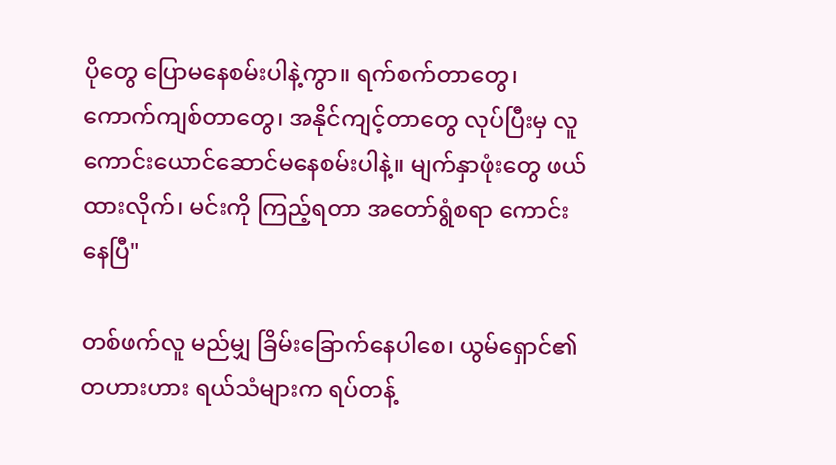ပိုတွေ ပြောမနေစမ်းပါနဲ့ကွာ။ ရက်စက်တာတွေ၊ ကောက်ကျစ်တာတွေ၊ အနိုင်ကျင့်တာတွေ လုပ်ပြီးမှ လူကောင်းယောင်ဆောင်မနေစမ်းပါနဲ့။ မျက်နှာဖုံးတွေ ဖယ်ထားလိုက်၊ မင်းကို ကြည့်ရတာ အတော်ရွံစရာ ကောင်းနေပြီ"

တစ်ဖက်လူ မည်မျှ ခြိမ်းခြောက်နေပါစေ၊ ယွမ်ရှောင်၏ တဟားဟား ရယ်သံများက ရပ်တန့်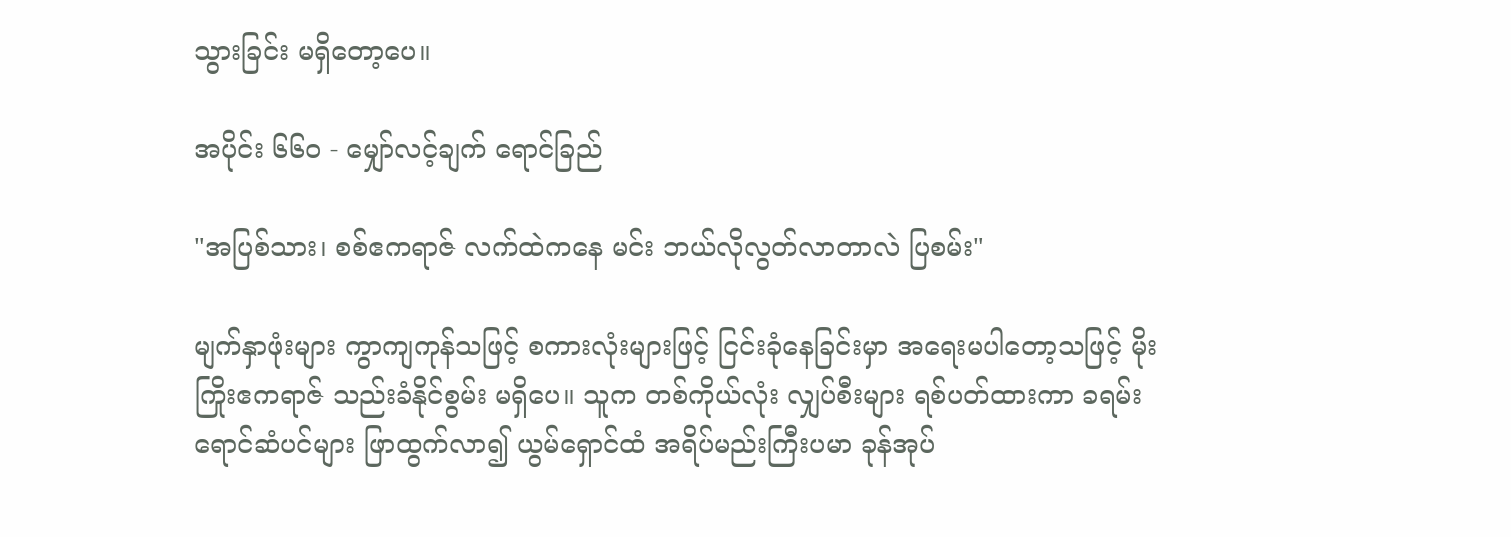သွားခြင်း မရှိတော့ပေ။

အပိုင်း ၆၆၀ - မျှော်လင့်ချက် ရောင်ခြည်

"အပြစ်သား၊ စစ်ဧကရာဇ် လက်ထဲကနေ မင်း ဘယ်လိုလွတ်လာတာလဲ ပြစမ်း"

မျက်နှာဖုံးများ ကွာကျကုန်သဖြင့် စကားလုံးများဖြင့် ငြင်းခုံနေခြင်းမှာ အရေးမပါတော့သဖြင့် မိုးကြိုးဧကရာဇ် သည်းခံနိုင်စွမ်း မရှိပေ။ သူက တစ်ကိုယ်လုံး လျှပ်စီးများ ရစ်ပတ်ထားကာ ခရမ်းရောင်ဆံပင်များ ဖြာထွက်လာ၍ ယွမ်ရှောင်ထံ အရိပ်မည်းကြီးပမာ ခုန်အုပ်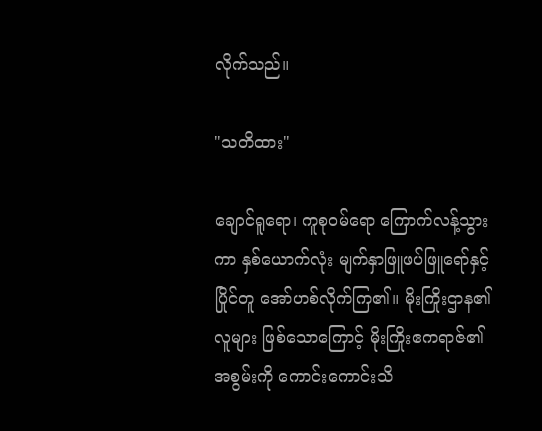လိုက်သည်။

"သတိထား"

ချောင်ရူရော၊ ကူစုဝမ်ရော ကြောက်လန့်သွားကာ နှစ်ယောက်လုံး မျက်နှာဖြူဖပ်ဖြူရော်နှင့် ပြိုင်တူ အော်ဟစ်လိုက်ကြ၏။ မိုးကြိုးဌာန၏ လူများ ဖြစ်သောကြောင့် မိုးကြိုးဧကရာဇ်၏ အစွမ်းကို ကောင်းကောင်းသိ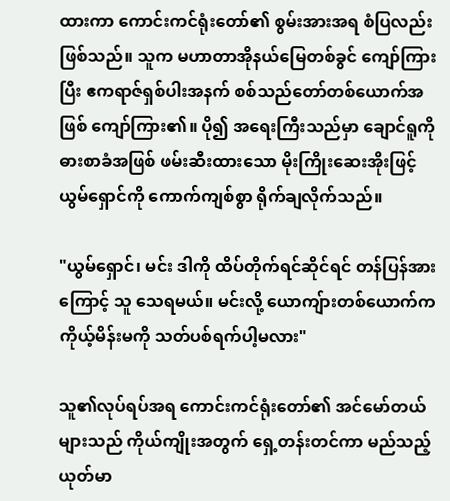ထားကာ ကောင်းကင်ရုံးတော်၏ စွမ်းအားအရ စံပြလည်း ဖြစ်သည်။ သူက မဟာတာအိုနယ်မြေတစ်ခွင် ကျော်ကြားပြီး ဧကရာဇ်ရှစ်ပါးအနက် စစ်သည်တော်တစ်ယောက်အဖြစ် ကျော်ကြား၏။ ပို၍ အရေးကြီးသည်မှာ ချောင်ရူကို ဓားစာခံအဖြစ် ဖမ်းဆီးထားသော မိုးကြိုးဆေးအိုးဖြင့် ယွမ်ရှောင်ကို ကောက်ကျစ်စွာ ရိုက်ချလိုက်သည်။

"ယွမ်ရှောင်၊ မင်း ဒါကို ထိပ်တိုက်ရင်ဆိုင်ရင် တန်ပြန်အားကြောင့် သူ သေရမယ်။ မင်းလို့ ယောကျ်ားတစ်ယောက်က ကိုယ့်မိန်းမကို သတ်ပစ်ရက်ပါ့မလား"

သူ၏လုပ်ရပ်အရ ကောင်းကင်ရုံးတော်၏ အင်မော်တယ်များသည် ကိုယ်ကျိုးအတွက် ရှေ့တန်းတင်ကာ မည်သည့်ယုတ်မာ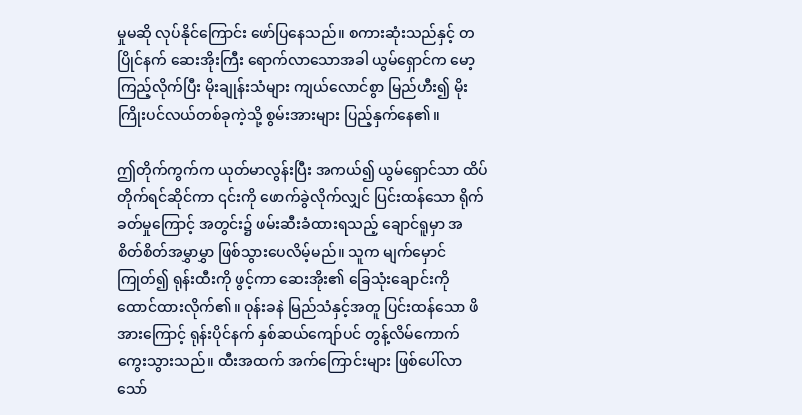မှုမဆို လုပ်နိုင်ကြောင်း ဖော်ပြနေသည်။ စကားဆုံးသည်နှင့် တပြိုင်နက် ဆေးအိုးကြီး ရောက်လာသောအခါ ယွမ်ရှောင်က မော့ကြည့်လိုက်ပြီး မိုးချုန်းသံများ ကျယ်လောင်စွာ မြည်ဟီး၍ မိုးကြိုးပင်လယ်တစ်ခုကဲ့သို့ စွမ်းအားများ ပြည့်နှက်နေ၏။

ဤတိုက်ကွက်က ယုတ်မာလွန်းပြီး အကယ်၍ ယွမ်ရှောင်သာ ထိပ်တိုက်ရင်ဆိုင်ကာ ၎င်းကို ဖောက်ခွဲလိုက်လျှင် ပြင်းထန်သော ရိုက်ခတ်မှုကြောင့် အတွင်း၌ ဖမ်းဆီးခံထားရသည့် ချောင်ရူမှာ အစိတ်စိတ်အမွှာမွှာ ဖြစ်သွားပေလိမ့်မည်။ သူက မျက်မှောင်ကြုတ်၍ ရုန်းထီးကို ဖွင့်ကာ ဆေးအိုး၏ ခြေသုံးချောင်းကို ထောင်ထားလိုက်၏။ ဝုန်းခနဲ မြည်သံနှင့်အတူ ပြင်းထန်သော ဖိအားကြောင့် ရုန်းပိုင်နက် နှစ်ဆယ်ကျော်ပင် တွန့်လိမ်ကောက်ကွေးသွားသည်။ ထီးအထက် အက်ကြောင်းများ ဖြစ်ပေါ်လာသော်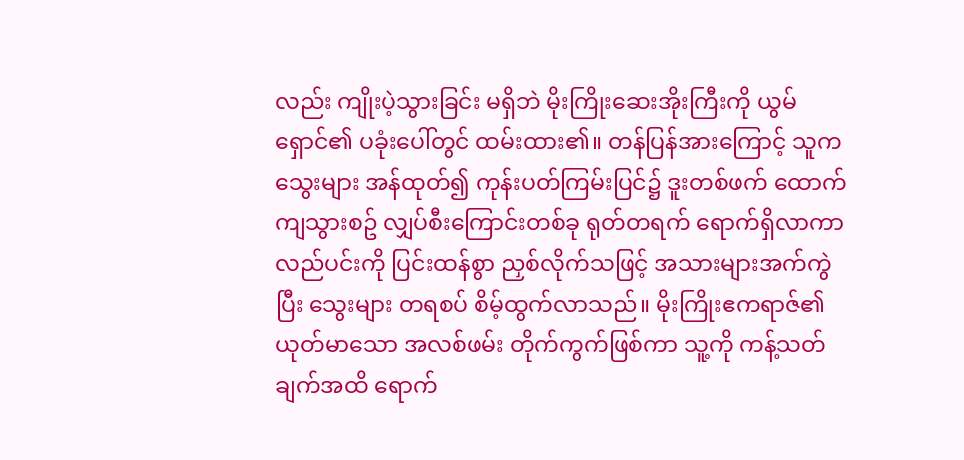လည်း ကျိုးပဲ့သွားခြင်း မရှိဘဲ မိုးကြိုးဆေးအိုးကြီးကို ယွမ်ရှောင်၏ ပခုံးပေါ်တွင် ထမ်းထား၏။ တန်ပြန်အားကြောင့် သူက သွေးများ အန်ထုတ်၍ ကုန်းပတ်ကြမ်းပြင်၌ ဒူးတစ်ဖက် ထောက်ကျသွားစဥ် လျှပ်စီးကြောင်းတစ်ခု ရုတ်တရက် ရောက်ရှိလာကာ လည်ပင်းကို ပြင်းထန်စွာ ညှစ်လိုက်သဖြင့် အသားများအက်ကွဲပြီး သွေးများ တရစပ် စိမ့်ထွက်လာသည်။ မိုးကြိုးဧကရာဇ်၏ ယုတ်မာသော အလစ်ဖမ်း တိုက်ကွက်ဖြစ်ကာ သူ့ကို ကန့်သတ်ချက်အထိ ရောက်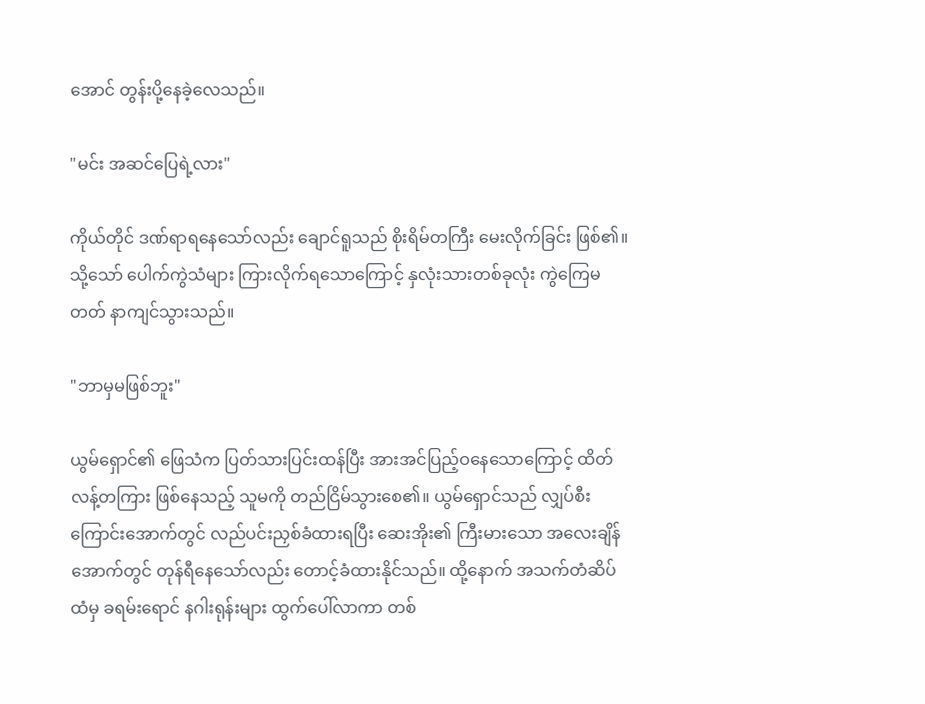အောင် တွန်းပို့နေခဲ့လေသည်။

"မင်း အဆင်ပြေရဲ့လား"

ကိုယ်တိုင် ဒဏ်ရာရနေသော်လည်း ချောင်ရူသည် စိုးရိမ်တကြီး မေးလိုက်ခြင်း ဖြစ်၏။ သို့သော် ပေါက်ကွဲသံများ ကြားလိုက်ရသောကြောင့် နှလုံးသားတစ်ခုလုံး ကွဲကြေမတတ် နာကျင်သွားသည်။

"ဘာမှမဖြစ်ဘူး"

ယွမ်ရှောင်၏ ဖြေသံက ပြတ်သားပြင်းထန်ပြီး အားအင်ပြည့်ဝနေသောကြောင့် ထိတ်လန့်တကြား ဖြစ်နေသည့် သူမကို တည်ငြိမ်သွားစေ၏။ ယွမ်ရှောင်သည် လျှပ်စီးကြောင်းအောက်တွင် လည်ပင်းညှစ်ခံထားရပြီး ဆေးအိုး၏ ကြီးမားသော အလေးချိန်အောက်တွင် တုန်ရီနေသော်လည်း တောင့်ခံထားနိုင်သည်။ ထို့နောက် အသက်တံဆိပ်ထံမှ ခရမ်းရောင် နဂါးရုန်းများ ထွက်ပေါ်လာကာ တစ်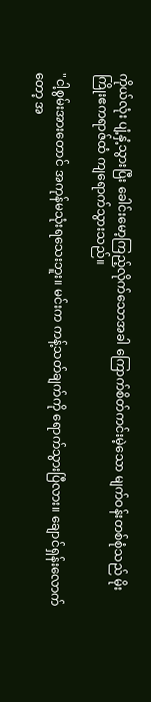ကိုယ်လုံး ပျံ့နှံ့သွားပြီး ခေါင်းမော့ကြည့်လိုက်သောအခါ ကြောက်စိတ်ကင်းမဲ့သော မျက်ဝန်းတစ်စုံသည် မိုးကြိုးဧကရာဇ်ထံ ကျရောက်သွားသည်။

"ငါ့စွမ်းအားတောင် အကုန်မသုံးရသေးဘူး။ မင်းက ကန့်သတ်ချက်ကို ရောက်သွားပြီလား။ ချောင်ရှန်းလောက်တော့ အ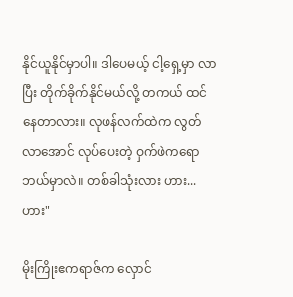နိုင်ယူနိုင်မှာပါ။ ဒါပေမယ့် ငါ့ရှေ့မှာ လာပြီး တိုက်ခိုက်နိုင်မယ်လို့ တကယ် ထင်နေတာလား။ လုဖန်လက်ထဲက လွတ်လာအောင် လုပ်ပေးတဲ့ ဝှက်ဖဲကရော ဘယ်မှာလဲ။ တစ်ခါသုံးလား ဟား...ဟား"

မိုးကြိုးဧကရာဇ်က လှောင်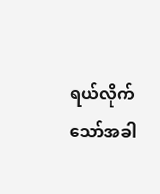ရယ်လိုက်သော်အခါ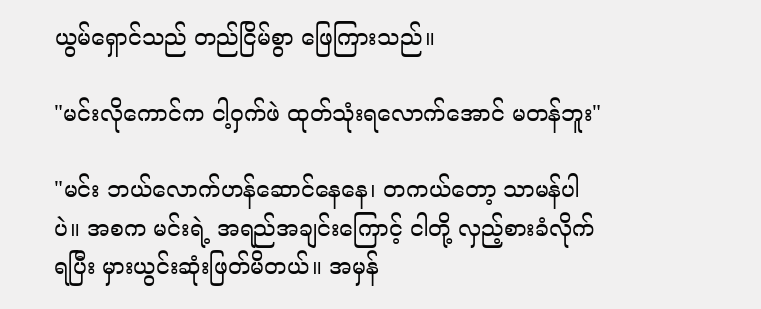ယွမ်ရှောင်သည် တည်ငြိမ်စွာ ဖြေကြားသည်။

"မင်းလိုကောင်က ငါ့ဝှက်ဖဲ ထုတ်သုံးရလောက်အောင် မတန်ဘူး"

"မင်း ဘယ်လောက်ဟန်ဆောင်နေနေ၊ တကယ်တော့ သာမန်ပါပဲ။ အစက မင်းရဲ့ အရည်အချင်းကြောင့် ငါတို့ လှည့်စားခံလိုက်ရပြီး မှားယွင်းဆုံးဖြတ်မိတယ်။ အမှန်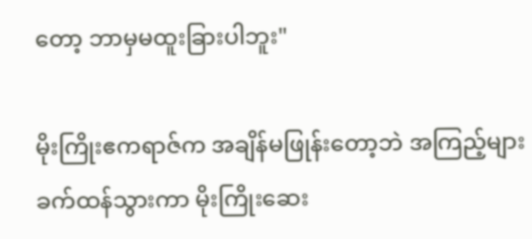တော့ ဘာမှမထူးခြားပါဘူး"

မိုးကြိုးဧကရာဇ်က အချိန်မဖြုန်းတော့ဘဲ အကြည့်များ ခက်ထန်သွားကာ မိုးကြိုးဆေး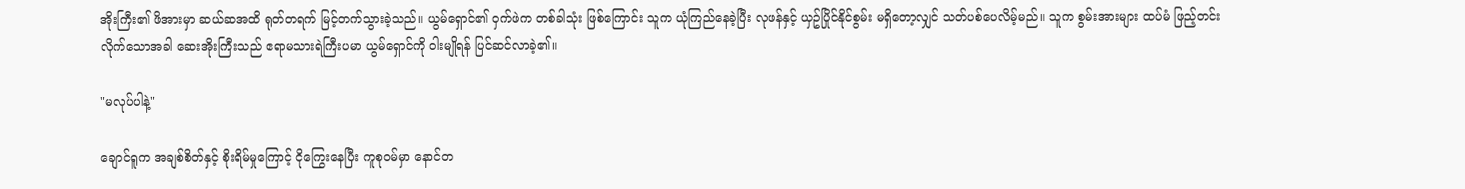အိုးကြီး၏ ဖိအားမှာ ဆယ်ဆအထိ ရုတ်တရက် မြင့်တက်သွားခဲ့သည်။ ယွမ်ရှောင်၏ ဝှက်ဖဲက တစ်ခါသုံး ဖြစ်ကြောင်း သူက ယုံကြည်နေခဲ့ပြီး လုဖန်နှင့် ယှဥ်ပြိုင်နိုင်စွမ်း မရှိတော့လျှင် သတ်ပစ်ပေလိမ့်မည်။ သူက စွမ်းအားများ ထပ်မံ ဖြည့်တင်းလိုက်သောအခါ ဆေးအိုးကြီးသည် ဧရာမသားရဲကြီးပမာ ယွမ်ရှောင်ကို ဝါးမျိုရန် ပြင်ဆင်လာခဲ့၏။

"မလုပ်ပါနဲ့"

ချောင်ရူက အချစ်စိတ်နှင့် စိုးရိမ်မှုကြောင့် ငိုကြွေးနေပြီး ကူစုဝမ်မှာ နောင်တ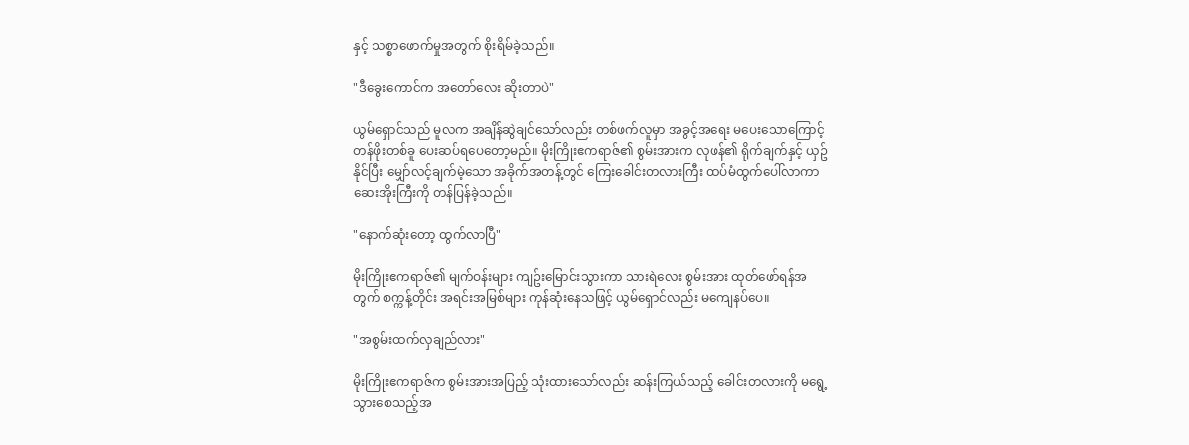နှင့် သစ္စာဖောက်မှုအတွက် စိုးရိမ်ခဲ့သည်။

"ဒီခွေးကောင်က အတော်လေး ဆိုးတာပဲ"

ယွမ်ရှောင်သည် မူလက အချိန်ဆွဲချင်သော်လည်း တစ်ဖက်လူမှာ အခွင့်အရေး မပေးသောကြောင့် တန်ဖိုးတစ်ခူ ပေးဆပ်ရပေတော့မည်။ မိုးကြိုးဧကရာဇ်၏ စွမ်းအားက လုဖန်၏ ရိုက်ချက်နှင့် ယှဥ်နိုင်ပြီး မျှော်လင့်ချက်မဲ့သော အခိုက်အတန့်တွင် ကြေးခေါင်းတလားကြီး ထပ်မံထွက်ပေါ်လာကာ ဆေးအိုးကြီးကို တန်ပြန်ခဲ့သည်။

"နောက်ဆုံးတော့ ထွက်လာပြီ"

မိုးကြိုးဧကရာဇ်၏ မျက်ဝန်းများ ကျဥ်းမြောင်းသွားကာ သားရဲလေး စွမ်းအား ထုတ်ဖော်ရန်အတွက် စက္ကန့်တိုင်း အရင်းအမြစ်များ ကုန်ဆုံးနေသဖြင့် ယွမ်ရှောင်လည်း မကျေနပ်ပေ။

"အစွမ်းထက်လှချည်လား"

မိုးကြိုးဧကရာဇ်က စွမ်းအားအပြည့် သုံးထားသော်လည်း ဆန်းကြယ်သည့် ခေါင်းတလားကို မရွေ့သွားစေသည့်အ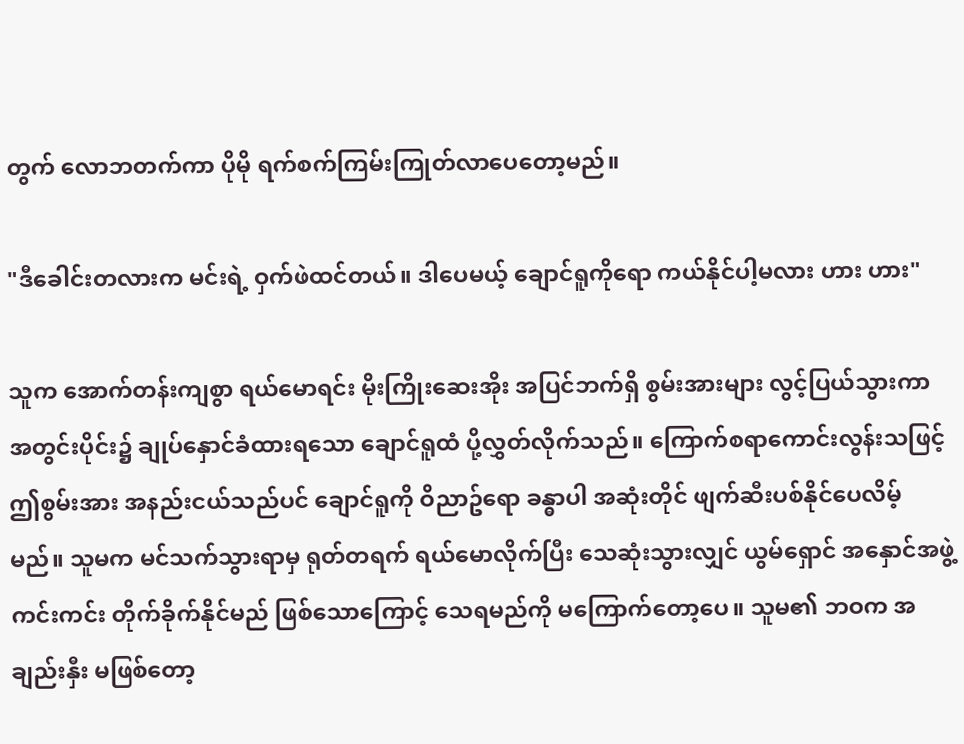တွက် လောဘတက်ကာ ပိုမို ရက်စက်ကြမ်းကြုတ်လာပေတော့မည်။

"ဒီခေါင်းတလားက မင်းရဲ့ ဝှက်ဖဲထင်တယ်။ ဒါပေမယ့် ချောင်ရူကိုရော ကယ်နိုင်ပါ့မလား ဟား ဟား"

သူက အောက်တန်းကျစွာ ရယ်မောရင်း မိုးကြိုးဆေးအိုး အပြင်ဘက်ရှိ စွမ်းအားများ လွင့်ပြယ်သွားကာ အတွင်းပိုင်း၌ ချုပ်နှောင်ခံထားရသော ချောင်ရူထံ ပို့လွှတ်လိုက်သည်။ ကြောက်စရာကောင်းလွန်းသဖြင့် ဤစွမ်းအား အနည်းငယ်သည်ပင် ချောင်ရူကို ဝိညာဥ်ရော ခန္ဓာပါ အဆုံးတိုင် ဖျက်ဆီးပစ်နိုင်ပေလိမ့်မည်။ သူမက မင်သက်သွားရာမှ ရုတ်တရက် ရယ်မောလိုက်ပြီး သေဆုံးသွားလျှင် ယွမ်ရှောင် အနှောင်အဖွဲ့ကင်းကင်း တိုက်ခိုက်နိုင်မည် ဖြစ်သောကြောင့် သေရမည်ကို မကြောက်တော့ပေ။ သူမ၏ ဘဝက အချည်းနှီး မဖြစ်တော့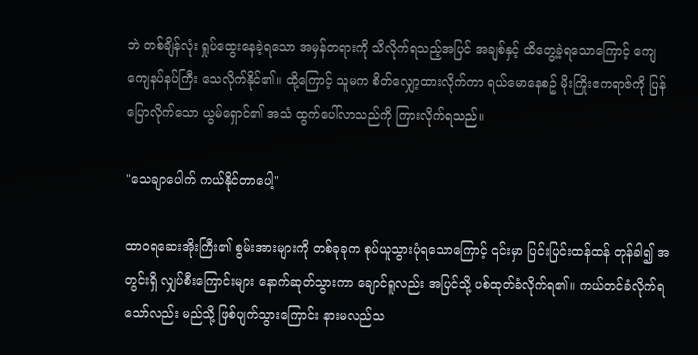ဘဲ တစ်ချိန်လုံး ရှုပ်ထွေးနေခဲ့ရသော အမှန်တရားကို သိလိုက်ရသည့်အပြင် အချစ်နှင့် ထိတွေ့ခဲ့ရသောကြောင့် ကျေကျေနပ်နပ်ကြီး သေလိုက်နိုင်၏။ ထို့ကြောင့် သူမက စိတ်လျှော့ထားလိုက်ကာ ရယ်မောနေစဥ် မိုးကြိုးဧကရာဇ်ကို ပြန်ပြောလိုက်သော ယွမ်ရှောင်၏ အသံ ထွက်ပေါ်လာသည်ကို ကြားလိုက်ရသည်။

"သေချာပေါက် ကယ်နိုင်တာပေါ့"

ထာဝရဆေးအိုးကြီး၏ စွမ်းအားများကို တစ်ခုခုက စုပ်ယူသွားပုံရသောကြောင့် ၎င်းမှာ ပြင်းပြင်းထန်ထန် တုန်ခါ၍ အတွင်းရှိ လျှပ်စီးကြောင်းများ နောက်ဆုတ်သွားကာ ချောင်ရူလည်း အပြင်သို့ ပစ်ထုတ်ခံလိုက်ရ၏။ ကယ်တင်ခံလိုက်ရသော်လည်း မည်သို့ ဖြစ်ပျက်သွားကြောင်း နားမလည်သ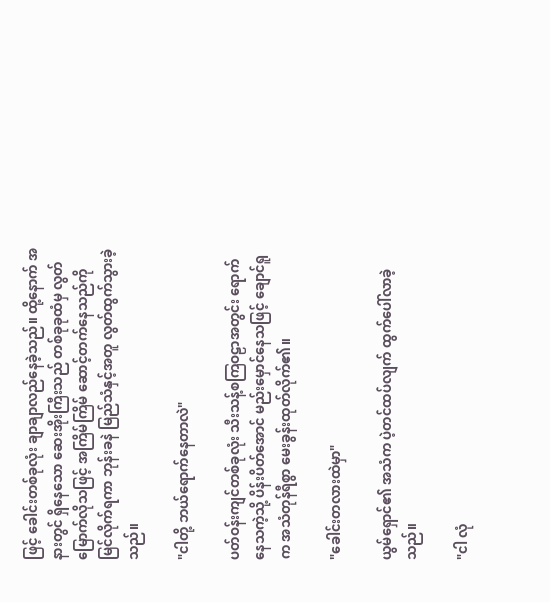ဖြင့် ခေါင်းတစ်ခုလုံး ချာချာလည်နေခဲ့သည်။ ထို့နောက် အနားတွင် ရှိနေသော ဆေးအိုးကြီးသည် တစ်ခုခုထံမှ လွတ်မြောက်လိုသဖြင့် အကြိမ်ကြိမ် ဆောင့်တက်နေသည်ကို မြင်လိုက်ရကာ ဘုန်းခနဲ မြည်သံနှင့်အတူ လွတ်ထွက်သွားခဲ့သည်။

"ငါတို့ ဘယ်ရောက်နေတာလဲ"

ပတ်ဝန်းကျင်တစ်ခုလုံး သီးသန့်စကြဝဠာအတွင်း ရောက်နေသကဲ့သို့ ပိန်းပိတ်အောင် မည်းမှောင်နေသဖြင့် ချောင်ရူက အသံတုန်ရီစွာ မေးခွန်းထုတ်လိုက်၏။

"ခေါင်းတလားထဲမှာ"

ယွမ်ရှောင်၏ အသံက ပဲ့တင်ထပ်လျက် ထွက်ပေါ်လာခဲ့သည်။

"ငါ လုံ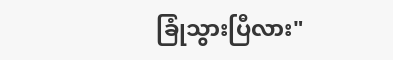ခြုံသွားပြီလား"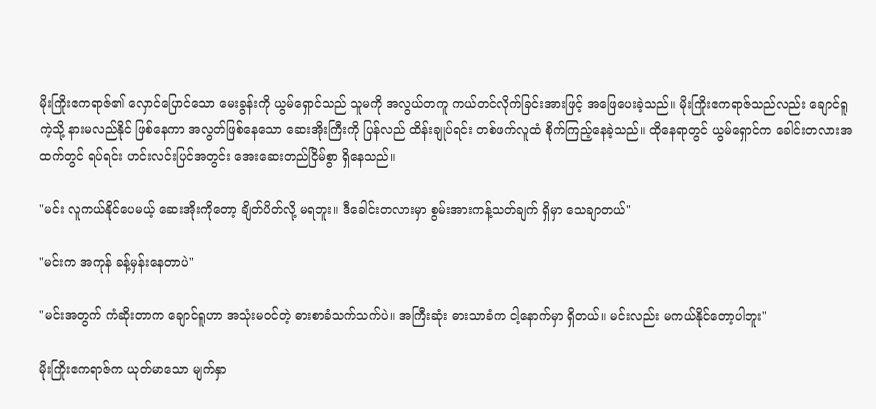မိုးကြိုးဧကရာဇ်၏ လှောင်ပြောင်သော မေးခွန်းကို ယွမ်ရှောင်သည် သူမကို အလွယ်တကူ ကယ်တင်လိုက်ခြင်းအားဖြင့် အဖြေပေးခဲ့သည်။ မိုးကြိုးဧကရာဇ်သည်လည်း ချောင်ရူကဲ့သို့ နားမလည်နိုင် ဖြစ်နေကာ အလွတ်ဖြစ်နေသော ဆေးအိုးကြီးကို ပြန်လည် ထိန်းချုပ်ရင်း တစ်ဖက်လူထံ စိုက်ကြည့်နေခဲ့သည်။ ထိုနေရာတွင် ယွမ်ရှောင်က ခေါင်းတလားအထက်တွင် ရပ်ရင်း ဟင်းလင်းပြင်အတွင်း အေးဆေးတည်ငြိမ်စွာ ရှိနေသည်။

"မင်း လူကယ်နိုင်ပေမယ့် ဆေးအိုးကိုတော့ ချိတ်ပိတ်လို့ မရဘူး။ ဒီခေါင်းတလားမှာ စွမ်းအားကန့်သတ်ချက် ရှိမှာ သေချာတယ်"

"မင်းက အကုန် ခန့်မှန်းနေတာပဲ"

"မင်းအတွက် ကံဆိုးတာက ချောင်ရူဟာ အသုံးမဝင်တဲ့ ဓားစာခံသက်သက်ပဲ။ အကြီးဆုံး ဓားသာခံက ငါ့နောက်မှာ ရှိတယ်။ မင်းလည်း မကယ်နိုင်တော့ပါဘူး"

မိုးကြိုးဧကရာဇ်က ယုတ်မာသော မျက်နှာ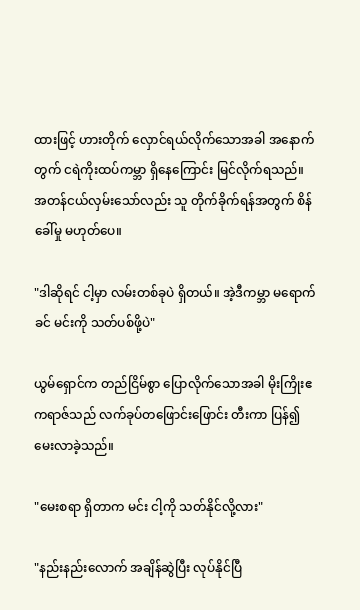ထားဖြင့် ဟားတိုက် လှောင်ရယ်လိုက်သောအခါ အနောက်တွက် ငရဲကိုးထပ်ကမ္ဘာ ရှိနေကြောင်း မြင်လိုက်ရသည်။ အတန်ငယ်လှမ်းသော်လည်း သူ တိုက်ခိုက်ရန်အတွက် စိန်ခေါ်မှု မဟုတ်ပေ။

"ဒါဆိုရင် ငါ့မှာ လမ်းတစ်ခုပဲ ရှိတယ်။ အဲ့ဒီကမ္ဘာ မရောက်ခင် မင်းကို သတ်ပစ်ဖို့ပဲ"

ယွမ်ရှောင်က တည်ငြိမ်စွာ ပြောလိုက်သောအခါ မိုးကြိုးဧကရာဇ်သည် လက်ခုပ်တဖြောင်းဖြောင်း တီးကာ ပြန်၍ မေးလာခဲ့သည်။

"မေးစရာ ရှိတာက မင်း ငါ့ကို သတ်နိုင်လို့လား"

"နည်းနည်းလောက် အချိန်ဆွဲပြီး လုပ်နိုင်ပြီ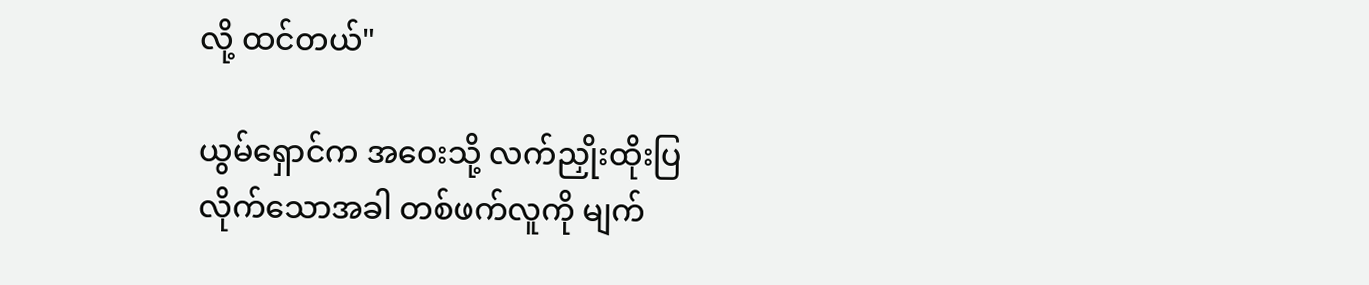လို့ ထင်တယ်"

ယွမ်ရှောင်က အဝေးသို့ လက်ညှိုးထိုးပြလိုက်သောအခါ တစ်ဖက်လူကို မျက်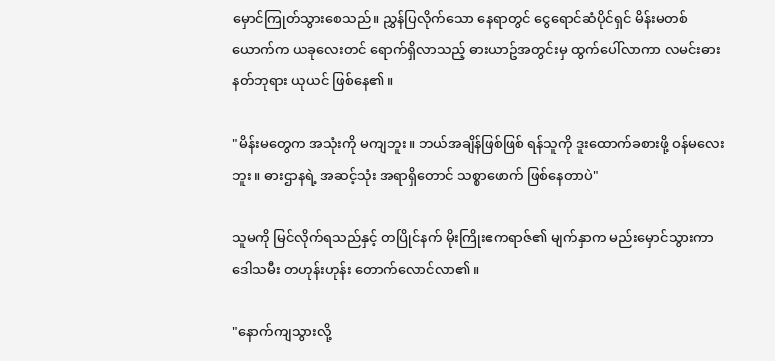မှောင်ကြုတ်သွားစေသည်။ ညွှန်ပြလိုက်သော နေရာတွင် ငွေရောင်ဆံပိုင်ရှင် မိန်းမတစ်ယောက်က ယခုလေးတင် ရောက်ရှိလာသည့် ဓားယာဥ်အတွင်းမှ ထွက်ပေါ်လာကာ လမင်းဓားနတ်ဘုရား ယုယင် ဖြစ်နေ၏။

"မိန်းမတွေက အသုံးကို မကျဘူး။ ဘယ်အချိန်ဖြစ်ဖြစ် ရန်သူကို ဒူးထောက်ခစားဖို့ ဝန်မလေးဘူး။ ဓားဌာနရဲ့ အဆင့်သုံး အရာရှိတောင် သစ္စာဖောက် ဖြစ်နေတာပဲ"

သူမကို မြင်လိုက်ရသည်နှင့် တပြိုင်နက် မိုးကြိုးဧကရာဇ်၏ မျက်နှာက မည်းမှောင်သွားကာ ဒေါသမီး တဟုန်းဟုန်း တောက်လောင်လာ၏။

"နောက်ကျသွားလို့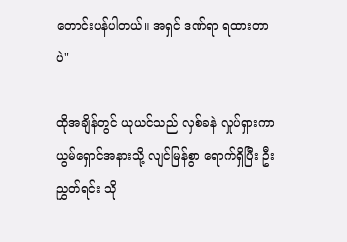တောင်းပန်ပါတယ်။ အရှင် ဒဏ်ရာ ရထားတာပဲ"

ထိုအချိန်တွင် ယုယင်သည် လှစ်ခနဲ လှုပ်ရှားကာ ယွမ်ရှောင်အနားသို့ လျင်မြန်စွာ ရောက်ရှိပြီး ဦးညွှတ်ရင်း သို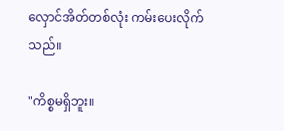လှောင်အိတ်တစ်လုံး ကမ်းပေးလိုက်သည်။

"ကိစ္စမရှိဘူး။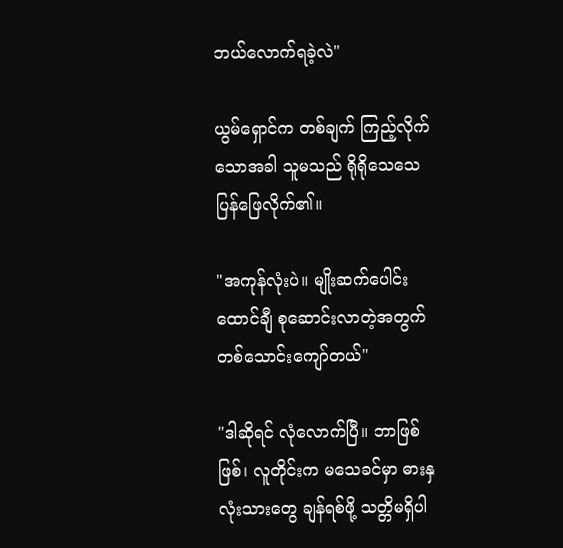ဘယ်လောက်ရခဲ့လဲ"

ယွမ်ရှောင်က တစ်ချက် ကြည့်လိုက်သောအခါ သူမသည် ရိုရိုသေသေ ပြန်ဖြေလိုက်၏။

"အကုန်လုံးပဲ။ မျိုးဆက်ပေါင်းထောင်ချီ စုဆောင်းလာတဲ့အတွက် တစ်သောင်းကျော်တယ်"

"ဒါဆိုရင် လုံလောက်ပြီ။ ဘာဖြစ်ဖြစ်၊ လူတိုင်းက မသေခင်မှာ ဓားနှလုံးသားတွေ ချန်ရစ်ဖို့ သတ္တိမရှိပါ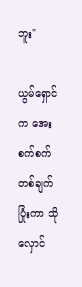ဘူး"

ယွမ်ရှောင်က အေးစက်စက် တစ်ချက်ပြုံးကာ သိုလှောင်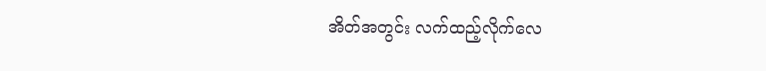အိတ်အတွင်း လက်ထည့်လိုက်လေ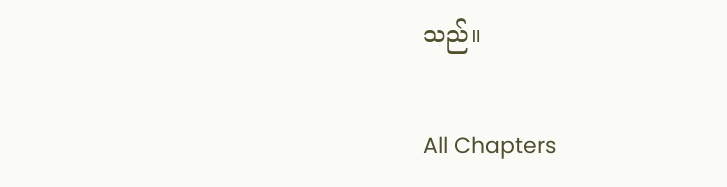သည်။

All Chapters